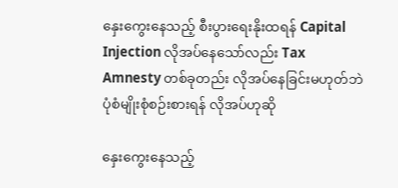နှေးကွေးနေသည့် စီးပွားရေးနိုးထရန် Capital Injection လိုအပ်နေသော်လည်း Tax Amnesty တစ်ခုတည်း လိုအပ်နေခြင်းမဟုတ်ဘဲ ပုံစံမျိုးစုံစဉ်းစားရန် လိုအပ်ဟုဆို

နှေးကွေးနေသည့်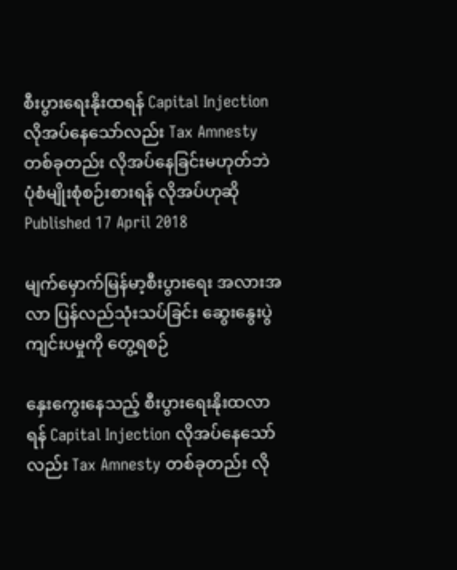စီးပွားရေးနိုးထရန် Capital Injection လိုအပ်နေသော်လည်း Tax Amnesty တစ်ခုတည်း လိုအပ်နေခြင်းမဟုတ်ဘဲ ပုံစံမျိုးစုံစဉ်းစားရန် လိုအပ်ဟုဆို
Published 17 April 2018

မျက်မှောက်မြန်မာ့စီးပွားရေး အလားအလာ ပြန်လည်သုံးသပ်ခြင်း ဆွေးနွေးပွဲကျင်းပမှုကို တွေ့ရစဉ်

နှေးကွေးနေသည့် စီးပွားရေးနိုးထလာရန် Capital Injection လိုအပ်နေသော်လည်း Tax Amnesty တစ်ခုတည်း လို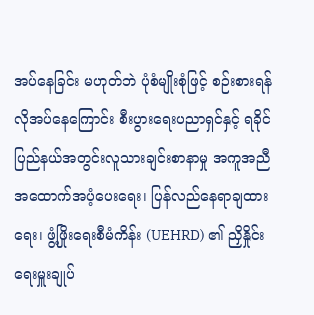အပ်နေခြင်း မဟုတ်ဘဲ ပုံစံမျိုးစုံဖြင့် စဉ်းစားရန် လိုအပ်နေကြောင်း စီးပွားရေးပညာရှင်နှင့် ရခိုင်ပြည်နယ်အတွင်းလူသားချင်းစာနာမှု အကူအညီ အထောက်အပံ့ပေးရေး၊ ပြန်လည်နေရာချထားရေး၊ ဖွံ့ဖြိုးရေးစီမံကိန်း (UEHRD) ၏ ညှိနှိုင်းရေးမှူးချုပ်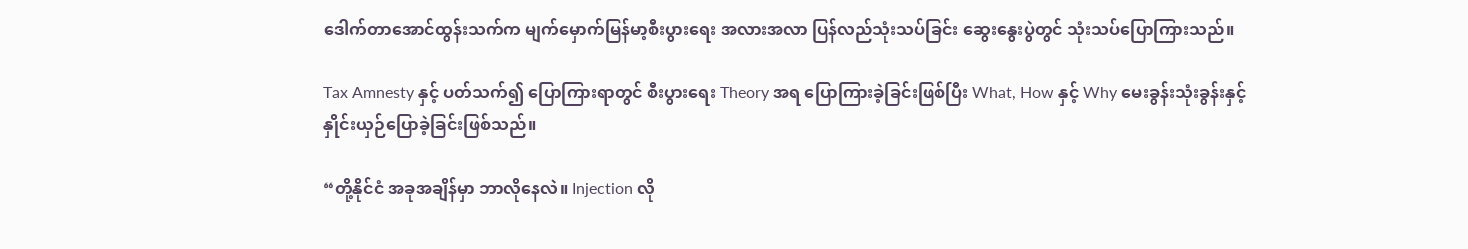ဒေါက်တာအောင်ထွန်းသက်က မျက်မှောက်မြန်မာ့စီးပွားရေး အလားအလာ ပြန်လည်သုံးသပ်ခြင်း ဆွေးနွေးပွဲတွင် သုံးသပ်ပြောကြားသည်။

Tax Amnesty နှင့် ပတ်သက်၍ ပြောကြားရာတွင် စီးပွားရေး Theory အရ ပြောကြားခဲ့ခြင်းဖြစ်ပြီး What, How နှင့် Why မေးခွန်းသုံးခွန်းနှင့် နှိုင်းယှဉ်ပြောခဲ့ခြင်းဖြစ်သည်။

“တို့နိုင်ငံ အခုအချိန်မှာ ဘာလိုနေလဲ။ Injection လို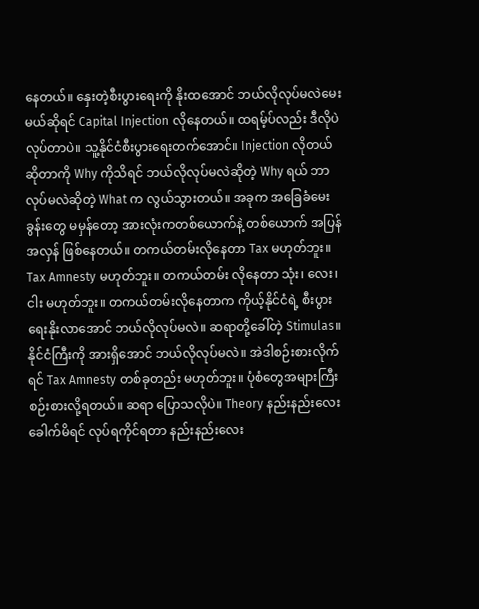နေတယ်။ နှေးတဲ့စီးပွားရေးကို နိုးထအောင် ဘယ်လိုလုပ်မလဲမေးမယ်ဆိုရင် Capital Injection လိုနေတယ်။ ထရမ့်ပ်လည်း ဒီလိုပဲ လုပ်တာပဲ။ သူ့နိုင်ငံစီးပွားရေးတက်အောင်။ Injection လိုတယ်ဆိုတာကို Why ကိုသိရင် ဘယ်လိုလုပ်မလဲဆိုတဲ့ Why ရယ် ဘာလုပ်မလဲဆိုတဲ့ What က လွယ်သွားတယ်။ အခုက အခြေခံမေးခွန်းတွေ မမှန်တော့ အားလုံးကတစ်ယောက်နဲ့ တစ်ယောက် အပြန်အလှန် ဖြစ်နေတယ်။ တကယ်တမ်းလိုနေတာ Tax မဟုတ်ဘူး။ Tax Amnesty မဟုတ်ဘူး။ တကယ်တမ်း လိုနေတာ သုံး၊ လေး၊ ငါး မဟုတ်ဘူး။ တကယ်တမ်းလိုနေတာက ကိုယ့်နိုင်ငံရဲ့ စီးပွားရေးနိုးလာအောင် ဘယ်လိုလုပ်မလဲ။ ဆရာတို့ခေါ်တဲ့ Stimulas။ နိုင်ငံကြီးကို အားရှိအောင် ဘယ်လိုလုပ်မလဲ။ အဲဒါစဉ်းစားလိုက်ရင် Tax Amnesty တစ်ခုတည်း မဟုတ်ဘူး။ ပုံစံတွေအများကြီး စဉ်းစားလို့ရတယ်။ ဆရာ ပြောသလိုပဲ။ Theory နည်းနည်းလေးခေါက်မိရင် လုပ်ရကိုင်ရတာ နည်းနည်းလေး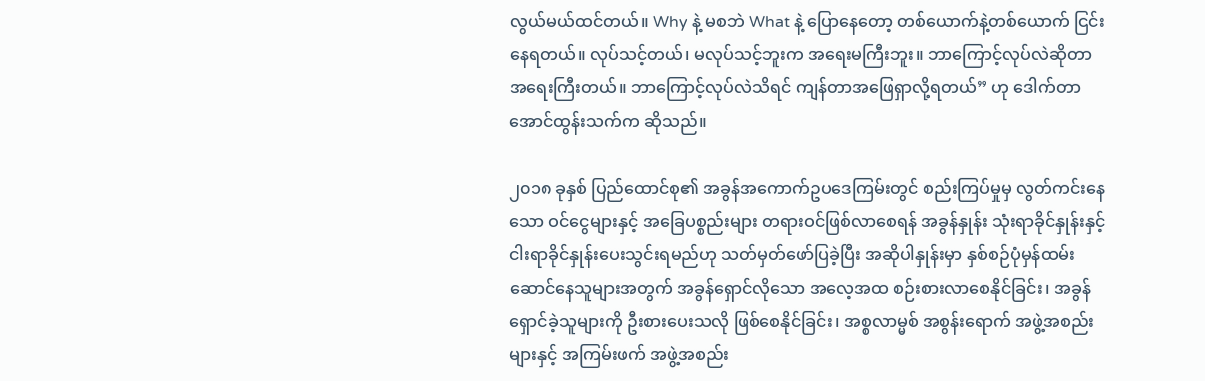လွယ်မယ်ထင်တယ်။ Why နဲ့ မစဘဲ What နဲ့ ပြောနေတော့ တစ်ယောက်နဲ့တစ်ယောက် ငြင်းနေရတယ်။ လုပ်သင့်တယ်၊ မလုပ်သင့်ဘူးက အရေးမကြီးဘူး။ ဘာကြောင့်လုပ်လဲဆိုတာ အရေးကြီးတယ်။ ဘာကြောင့်လုပ်လဲသိရင် ကျန်တာအဖြေရှာလို့ရတယ်” ဟု ဒေါက်တာအောင်ထွန်းသက်က ဆိုသည်။

၂၀၁၈ ခုနှစ် ပြည်ထောင်စု၏ အခွန်အကောက်ဥပဒေကြမ်းတွင် စည်းကြပ်မှုမှ လွတ်ကင်းနေသော ဝင်ငွေများနှင့် အခြေပစ္စည်းများ တရားဝင်ဖြစ်လာစေရန် အခွန်နှုန်း သုံးရာခိုင်နှုန်းနှင့် ငါးရာခိုင်နှုန်းပေးသွင်းရမည်ဟု သတ်မှတ်ဖော်ပြခဲ့ပြီး အဆိုပါနှုန်းမှာ နှစ်စဉ်ပုံမှန်ထမ်းဆောင်နေသူများအတွက် အခွန်ရှောင်လိုသော အလေ့အထ စဉ်းစားလာစေနိုင်ခြင်း၊ အခွန်ရှောင်ခဲ့သူများကို ဦးစားပေးသလို ဖြစ်စေနိုင်ခြင်း၊ အစ္စလာမ္မစ် အစွန်းရောက် အဖွဲ့အစည်းများနှင့် အကြမ်းဖက် အဖွဲ့အစည်း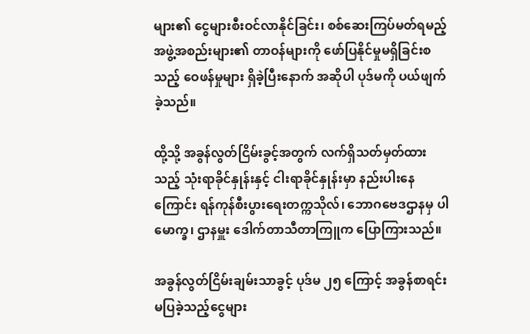များ၏ ငွေများစီးဝင်လာနိုင်ခြင်း၊ စစ်ဆေးကြပ်မတ်ရမည့် အဖွဲ့အစည်းများ၏ တာဝန်များကို ဖော်ပြနိုင်မှုမရှိခြင်းစသည့် ဝေဖန်မှုများ ရှိခဲ့ပြီးနောက် အဆိုပါ ပုဒ်မကို ပယ်ဖျက်ခဲ့သည်။

ထို့သို့ အခွန်လွတ်ငြိမ်းခွင့်အတွက် လက်ရှိသတ်မှတ်ထားသည့် သုံးရာခိုင်နှုန်းနှင့် ငါးရာခိုင်နှုန်းမှာ နည်းပါးနေကြောင်း ရန်ကုန်စီးပွားရေးတက္ကသိုလ်၊ ဘောဂဗေဒဌာနမှ ပါမောက္ခ၊ ဌာနမှူး ဒေါက်တာသီတာကြူက ပြောကြားသည်။

အခွန်လွတ်ငြိမ်းချမ်းသာခွင့် ပုဒ်မ ၂၅ ကြောင့် အခွန်စာရင်းမပြခဲ့သည့်ငွေများ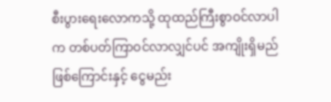စီးပွားရေးလောကသို့ ထုထည်ကြီးစွာဝင်လာပါက တစ်ပတ်ကြာဝင်လာလျှင်ပင် အကျိုးရှိမည်ဖြစ်ကြောင်းနှင့် ငွေမည်း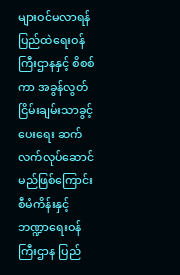များဝင်မလာရန် ပြည်ထဲရေးဝန်ကြီးဌာနနှင့် စိစစ်ကာ အခွန်လွတ်ငြိမ်းချမ်းသာခွင့်ပေးရေး ဆက်လက်လုပ်ဆောင်မည်ဖြစ်ကြောင်း စီမံကိန်းနှင့် ဘဏ္ဍာရေးဝန်ကြီးဌာန ပြည်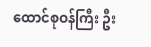ထောင်စုဝန်ကြီး ဦး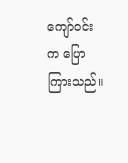ကျော်ဝင်းက ပြောကြားသည်။